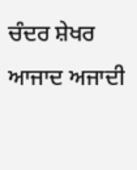ਚੰਦਰ ਸ਼ੇਖਰ ਆਜਾਦ ਅਜਾਦੀ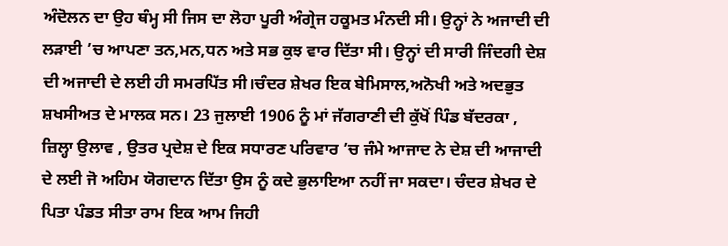ਅੰਦੋਲਨ ਦਾ ਉਹ ਥੰਮ੍ਹ ਸੀ ਜਿਸ ਦਾ ਲੋਹਾ ਪੂਰੀ ਅੰਗ੍ਰੇਜ ਹਕੂਮਤ ਮੰਨਦੀ ਸੀ। ਉਨ੍ਹਾਂ ਨੇ ਅਜਾਦੀ ਦੀ ਲੜਾਈ ’ਚ ਆਪਣਾ ਤਨ,ਮਨ,ਧਨ ਅਤੇ ਸਭ ਕੁਝ ਵਾਰ ਦਿੱਤਾ ਸੀ। ਉਨ੍ਹਾਂ ਦੀ ਸਾਰੀ ਜਿੰਦਗੀ ਦੇਸ਼ ਦੀ ਅਜਾਦੀ ਦੇ ਲਈ ਹੀ ਸਮਰਪਿੱਤ ਸੀ।ਚੰਦਰ ਸ਼ੇਖਰ ਇਕ ਬੇਮਿਸਾਲ,ਅਨੋਖੀ ਅਤੇ ਅਦਭੁਤ ਸ਼ਖਸੀਅਤ ਦੇ ਮਾਲਕ ਸਨ। 23 ਜੁਲਾਈ 1906 ਨੂੰ ਮਾਂ ਜੱਗਰਾਣੀ ਦੀ ਕੁੱਖੋਂ ਪਿੰਡ ਬੱਦਰਕਾ , ਜ਼ਿਲ੍ਹਾ ਉਲਾਵ , ਉਤਰ ਪ੍ਰਦੇਸ਼ ਦੇ ਇਕ ਸਧਾਰਣ ਪਰਿਵਾਰ ’ਚ ਜੰਮੇ ਆਜਾਦ ਨੇ ਦੇਸ਼ ਦੀ ਆਜਾਦੀ ਦੇ ਲਈ ਜੋ ਅਹਿਮ ਯੋਗਦਾਨ ਦਿੱਤਾ ਉਸ ਨੂੰ ਕਦੇ ਭੁਲਾਇਆ ਨਹੀਂ ਜਾ ਸਕਦਾ। ਚੰਦਰ ਸ਼ੇਖਰ ਦੇ ਪਿਤਾ ਪੰਡਤ ਸੀਤਾ ਰਾਮ ਇਕ ਆਮ ਜਿਹੀ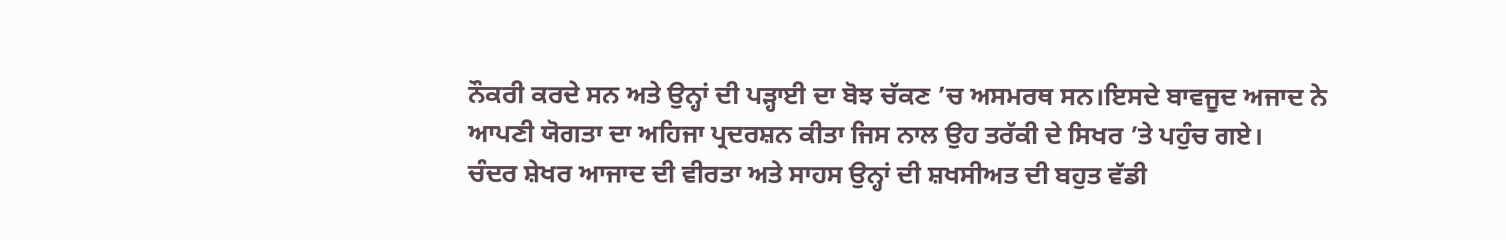ਨੌਕਰੀ ਕਰਦੇ ਸਨ ਅਤੇ ਉਨ੍ਹਾਂ ਦੀ ਪੜ੍ਹਾਈ ਦਾ ਬੋਝ ਚੱਕਣ ’ਚ ਅਸਮਰਥ ਸਨ।ਇਸਦੇ ਬਾਵਜੂਦ ਅਜਾਦ ਨੇ ਆਪਣੀ ਯੋਗਤਾ ਦਾ ਅਹਿਜਾ ਪ੍ਰਦਰਸ਼ਨ ਕੀਤਾ ਜਿਸ ਨਾਲ ਉਹ ਤਰੱਕੀ ਦੇ ਸਿਖਰ ’ਤੇ ਪਹੁੰਚ ਗਏ।
ਚੰਦਰ ਸ਼ੇਖਰ ਆਜਾਦ ਦੀ ਵੀਰਤਾ ਅਤੇ ਸਾਹਸ ਉਨ੍ਹਾਂ ਦੀ ਸ਼ਖਸੀਅਤ ਦੀ ਬਹੁਤ ਵੱਡੀ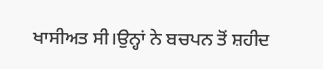ਖਾਸੀਅਤ ਸੀ।ਉਨ੍ਹਾਂ ਨੇ ਬਚਪਨ ਤੋਂ ਸ਼ਹੀਦ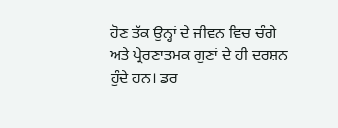ਹੋਣ ਤੱਕ ਉਨ੍ਹਾਂ ਦੇ ਜੀਵਨ ਵਿਚ ਚੰਗੇ ਅਤੇ ਪ੍ਰੇਰਣਾਤਮਕ ਗੁਣਾਂ ਦੇ ਹੀ ਦਰਸ਼ਨ ਹੁੰਦੇ ਹਨ। ਡਰ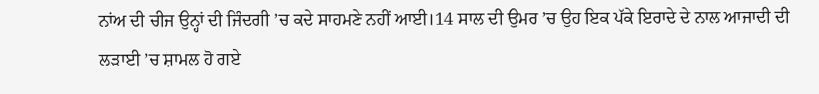ਨਾਂਅ ਦੀ ਚੀਜ ਉਨ੍ਹਾਂ ਦੀ ਜਿੰਦਗੀ ’ਚ ਕਦੇ ਸਾਹਮਣੇ ਨਹੀਂ ਆਈ।14 ਸਾਲ ਦੀ ਉਮਰ ’ਚ ਉਹ ਇਕ ਪੱਕੇ ਇਰਾਦੇ ਦੇ ਨਾਲ ਆਜਾਦੀ ਦੀ ਲੜਾਈ ’ਚ ਸ਼ਾਮਲ ਹੋ ਗਏ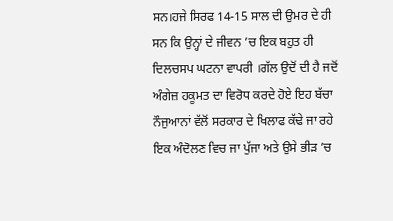ਸਨ।ਹਜੇ ਸਿਰਫ 14-15 ਸਾਲ ਦੀ ਉਮਰ ਦੇ ਹੀ ਸਨ ਕਿ ਉਨ੍ਹਾਂ ਦੇ ਜੀਵਨ ’ਚ ਇਕ ਬਹੁਤ ਹੀ ਦਿਲਚਸਪ ਘਟਨਾ ਵਾਪਰੀ ।ਗੱਲ ਉਦੋਂ ਦੀ ਹੈ ਜਦੋਂ ਅੰਗੇਜ਼ ਹਕੂਮਤ ਦਾ ਵਿਰੋਧ ਕਰਦੇ ਹੋਏ ਇਹ ਬੱਚਾ ਨੌਜੁਆਨਾਂ ਵੱਲੋਂ ਸਰਕਾਰ ਦੇ ਖਿਲਾਫ ਕੱਢੇ ਜਾ ਰਹੇ ਇਕ ਅੰਦੋਲਣ ਵਿਚ ਜਾ ਪੁੱਜਾ ਅਤੇ ਉਸੇ ਭੀੜ ’ਚ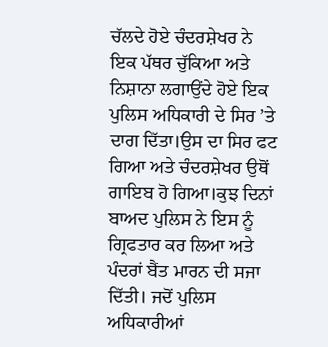ਚੱਲਦੇ ਹੋਏ ਚੰਦਰਸ਼ੇਖਰ ਨੇ ਇਕ ਪੱਥਰ ਚੁੱਕਿਆ ਅਤੇ ਨਿਸ਼ਾਨਾ ਲਗਾਉਂਦੇ ਹੋਏ ਇਕ ਪੁਲਿਸ ਅਧਿਕਾਰੀ ਦੇ ਸਿਰ ’ਤੇ ਦਾਗ ਦਿੱਤਾ।ਉਸ ਦਾ ਸਿਰ ਫਟ ਗਿਆ ਅਤੇ ਚੰਦਰਸ਼ੇਖਰ ਉਥੋਂ ਗਾਇਬ ਹੋ ਗਿਆ।ਕੁਝ ਦਿਨਾਂ ਬਾਅਦ ਪੁਲਿਸ ਨੇ ਇਸ ਨੂੰ ਗ੍ਰਿਫਤਾਰ ਕਰ ਲਿਆ ਅਤੇ ਪੰਦਰਾਂ ਬੈਂਤ ਮਾਰਨ ਦੀ ਸਜਾ ਦਿੱਤੀ। ਜਦੋਂ ਪੁਲਿਸ ਅਧਿਕਾਰੀਆਂ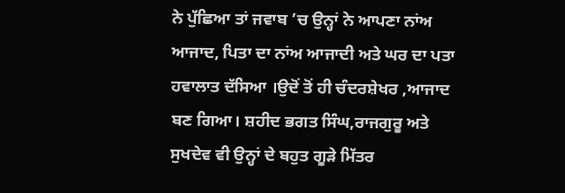ਨੇ ਪੁੱਛਿਆ ਤਾਂ ਜਵਾਬ ’ਚ ਉਨ੍ਹਾਂ ਨੇ ਆਪਣਾ ਨਾਂਅ ਆਜਾਦ, ਪਿਤਾ ਦਾ ਨਾਂਅ ਆਜਾਦੀ ਅਤੇ ਘਰ ਦਾ ਪਤਾ ਹਵਾਲਾਤ ਦੱਸਿਆ ।ਉਦੋਂ ਤੋਂ ਹੀ ਚੰਦਰਸ਼ੇਖਰ ,ਆਜਾਦ ਬਣ ਗਿਆ। ਸ਼ਹੀਦ ਭਗਤ ਸਿੰਘ,ਰਾਜਗੁਰੂ ਅਤੇ ਸੁਖਦੇਵ ਵੀ ਉਨ੍ਹਾਂ ਦੇ ਬਹੁਤ ਗੂੜੇ ਮਿੱਤਰ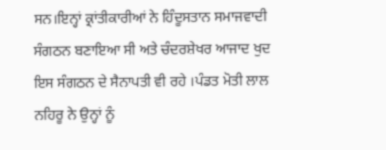ਸਨ।ਇਨ੍ਹਾਂ ਕ੍ਰਾਂਤੀਕਾਰੀਆਂ ਨੇ ਹਿੰਦੂਸਤਾਨ ਸਮਾਜਵਾਦੀ ਸੰਗਠਨ ਬਣਾਇਆ ਸੀ ਅਤੇ ਚੰਦਰਸ਼ੇਖਰ ਆਜਾਦ ਖੁਦ ਇਸ ਸੰਗਠਨ ਦੇ ਸੈਨਾਪਤੀ ਵੀ ਰਹੇ ।ਪੰਡਤ ਮੋਤੀ ਲਾਲ ਨਹਿਰੂ ਨੇ ਉਨ੍ਹਾਂ ਨੂੰ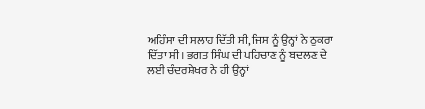ਅਹਿੰਸਾ ਦੀ ਸਲਾਹ ਦਿੱਤੀ ਸੀ, ਜਿਸ ਨੂੰ ਉਨ੍ਹਾਂ ਨੇ ਠੁਕਰਾ ਦਿੱਤਾ ਸੀ। ਭਗਤ ਸਿੰਘ ਦੀ ਪਹਿਚਾਣ ਨੂੰ ਬਦਲਣ ਦੇ ਲਈ ਚੰਦਰਸ਼ੇਖਰ ਨੇ ਹੀ ਉਨ੍ਹਾਂ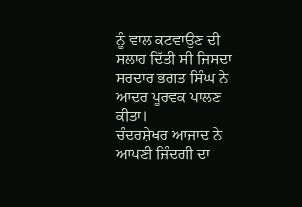ਨੂੰ ਵਾਲ ਕਟਵਾਉਣ ਦੀ ਸਲਾਹ ਦਿੱਤੀ ਸੀ ਜਿਸਦਾ ਸਰਦਾਰ ਭਗਤ ਸਿੰਘ ਨੇ ਆਦਰ ਪੂਰਵਕ ਪਾਲਣ ਕੀਤਾ।
ਚੰਦਰਸ਼ੇਖਰ ਆਜਾਦ ਨੇ ਆਪਣੀ ਜਿੰਦਗੀ ਦਾ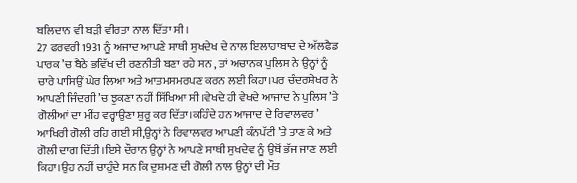ਬਲਿਦਾਨ ਵੀ ਬੜੀ ਵੀਰਤਾ ਨਾਲ ਦਿੱਤਾ ਸੀ।
27 ਫਰਵਰੀ 1931 ਨੂੰ ਅਜਾਦ ਆਪਣੇ ਸਾਥੀ ਸੁਖਦੇਖ ਦੇ ਨਾਲ ਇਲਾਹਾਬਾਦ ਦੇ ਅੱਲਫੈਡ ਪਾਰਕ ’ਚ ਬੈਠੇ ਭਵਿੱਖ ਦੀ ਰਣਨੀਤੀ ਬਣਾ ਰਹੇ ਸਨ , ਤਾਂ ਅਚਾਨਕ ਪੁਲਿਸ ਨੇ ਉਨ੍ਹਾਂ ਨੂੰ ਚਾਰੇ ਪਾਸਿਉਂ ਘੇਰ ਲਿਆ ਅਤੇ ਆਤਮਸਮਰਪਣ ਕਰਨ ਲਈ ਕਿਹਾ।ਪਰ ਚੰਦਰਸ਼ੇਖਰ ਨੇ ਆਪਣੀ ਜਿੰਦਗੀ ’ਚ ਝੁਕਣਾ ਨਹੀਂ ਸਿੱਖਿਆ ਸੀ।ਵੇਖਦੇ ਹੀ ਵੇਖਦੇ ਆਜਾਦ ਨੇ ਪੁਲਿਸ ’ਤੇ ਗੋਲੀਆਂ ਦਾ ਮੀਂਹ ਵਰ੍ਹਾਉਣਾ ਸ਼ੁਰੂ ਕਰ ਦਿੱਤਾ।ਕਹਿੰਦੇ ਹਨ ਆਜਾਦ ਦੇ ਰਿਵਾਲਵਰ ’ ਆਖਿਰੀ ਗੋਲੀ ਰਹਿ ਗਈ ਸੀ,ਉਨ੍ਹਾਂ ਨੇ ਰਿਵਾਲਵਰ ਆਪਣੀ ਕੰਨਪੱਟੀ ’ਤੇ ਤਾਣ ਕੇ ਅਤੇ ਗੋਲੀ ਦਾਗ ਦਿੱਤੀ।ਇਸੇ ਦੌਰਾਨ ਉਨ੍ਹਾਂ ਨੇ ਆਪਣੇ ਸਾਥੀ ਸੁਖਦੇਵ ਨੂੰ ਉਥੋਂ ਭੱਜ ਜਾਣ ਲਈ ਕਿਹਾ।ਉਹ ਨਹੀਂ ਚਾਹੁੰਦੇ ਸਨ ਕਿ ਦੁਸ਼ਮਣ ਦੀ ਗੋਲੀ ਨਾਲ ਉਨ੍ਹਾਂ ਦੀ ਮੌਤ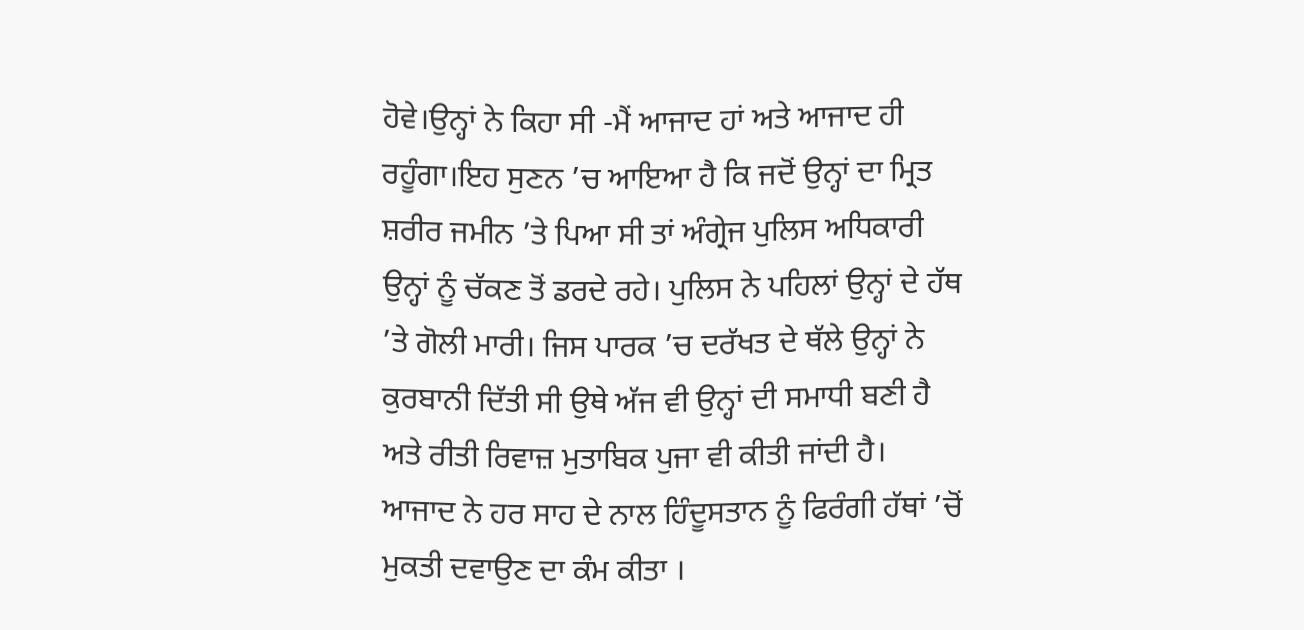ਹੋਵੇ।ਉਨ੍ਹਾਂ ਨੇ ਕਿਹਾ ਸੀ -ਮੈਂ ਆਜਾਦ ਹਾਂ ਅਤੇ ਆਜਾਦ ਹੀ ਰਹੂੰਗਾ।ਇਹ ਸੁਣਨ ’ਚ ਆਇਆ ਹੈ ਕਿ ਜਦੋਂ ਉਨ੍ਹਾਂ ਦਾ ਮ੍ਰਿਤ ਸ਼ਰੀਰ ਜਮੀਨ ’ਤੇ ਪਿਆ ਸੀ ਤਾਂ ਅੰਗ੍ਰੇਜ ਪੁਲਿਸ ਅਧਿਕਾਰੀ ਉਨ੍ਹਾਂ ਨੂੰ ਚੱਕਣ ਤੋਂ ਡਰਦੇ ਰਹੇ। ਪੁਲਿਸ ਨੇ ਪਹਿਲਾਂ ਉਨ੍ਹਾਂ ਦੇ ਹੱਥ ’ਤੇ ਗੋਲੀ ਮਾਰੀ। ਜਿਸ ਪਾਰਕ ’ਚ ਦਰੱਖਤ ਦੇ ਥੱਲੇ ਉਨ੍ਹਾਂ ਨੇ ਕੁਰਬਾਨੀ ਦਿੱਤੀ ਸੀ ਉਥੇ ਅੱਜ ਵੀ ਉਨ੍ਹਾਂ ਦੀ ਸਮਾਧੀ ਬਣੀ ਹੈ ਅਤੇ ਰੀਤੀ ਰਿਵਾਜ਼ ਮੁਤਾਬਿਕ ਪੁਜਾ ਵੀ ਕੀਤੀ ਜਾਂਦੀ ਹੈ।
ਆਜਾਦ ਨੇ ਹਰ ਸਾਹ ਦੇ ਨਾਲ ਹਿੰਦੂਸਤਾਨ ਨੂੰ ਫਿਰੰਗੀ ਹੱਥਾਂ ’ਚੋਂ ਮੁਕਤੀ ਦਵਾਉਣ ਦਾ ਕੰਮ ਕੀਤਾ ।